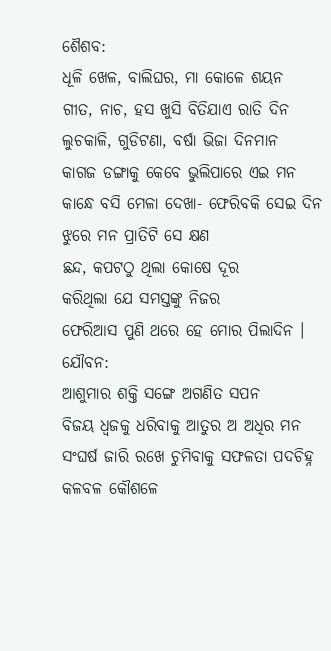ଶୈଶବ:
ଧୂଳି ଖେଳ, ବାଲିଘର, ମା କୋଳେ ଶୟନ
ଗୀତ, ନାଚ, ହସ ଖୁସି ବିତିଯାଏ ରାତି ଦିନ
ଲୁଚକାଳି, ଗୁଡିଟଣା, ବର୍ଷା ଭିଜା ଦିନମାନ
କାଗଜ ଡଙ୍ଗାକୁ କେବେ ଭୁଲିପାରେ ଏଇ ମନ
କାନ୍ଧେ ବସି ମେଳା ଦେଖା- ଫେରିବକି ସେଇ ଦିନ
ଝୁରେ ମନ ପ୍ରାତିଟି ସେ କ୍ଷଣ
ଛନ୍ଦ, କପଟଠୁ ଥିଲା କୋଷେ ଦୂର
କରିଥିଲା ଯେ ସମସ୍ତଙ୍କୁ ନିଜର
ଫେରିଆସ ପୁଣି ଥରେ ହେ ମୋର ପିଲାଦିନ ।
ଯୌବନ:
ଆଶୁମାର ଶକ୍ତି ସଙ୍ଗେ ଅଗଣିତ ସପନ
ବିଜୟ ଧ୍ଵଜକୁ ଧରିବାକୁ ଆତୁର ଅ ଅଧିର ମନ
ସଂଘର୍ଷ ଜାରି ରଖେ ଚୁମିବାକୁ ସଫଳତା ପଦଚିହ୍ନ
କଳବଳ କୌଶଳେ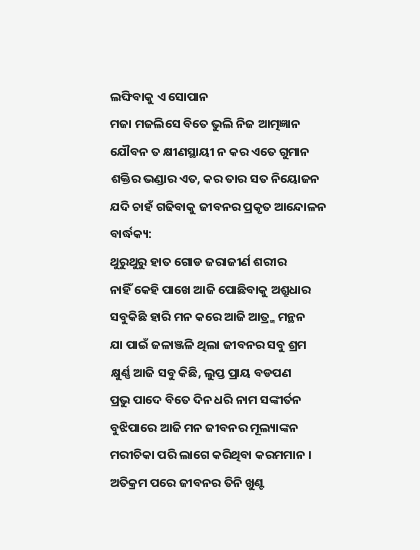ଲଙ୍ଘିବାକୁ ଏ ସୋପାନ
ମଜା ମଜଲିସେ ବିତେ ଭୁଲି ନିଜ ଆତ୍ମଜ୍ଞାନ
ଯୌବନ ତ କ୍ଷୀଣସ୍ଥାୟୀ ନ କର ଏତେ ଗୁମାନ
ଶକ୍ତିର ଭଣ୍ଡାର ଏତ, କର ତାର ସତ ନିୟୋଜନ
ଯଦି ଚାହଁ ଗଢିବାକୁ ଜୀବନର ପ୍ରକୃତ ଆନ୍ଦୋଳନ
ବାର୍ଦ୍ଧକ୍ୟ:
ଥୁରୁଥୁରୁ ହାତ ଗୋଡ ଜରାଜୀର୍ଣ ଶରୀର
ନାହିଁ କେହି ପାଖେ ଆଜି ପୋଛିବାକୁ ଅଶ୍ରୁଧାର
ସବୁକିଛି ହାରି ମନ କରେ ଆଜି ଆତ୍ର୍ମ ମନ୍ଥନ
ଯା ପାଇଁ ଜଳାଞ୍ଜଳି ଥିଲା ଜୀବନର ସବୁ ଶ୍ରମ
କ୍ଷୁର୍ଣ୍ଣ ଆଜି ସବୁ କିଛି, ଲୁପ୍ତ ପ୍ରାୟ ବଡପଣ
ପ୍ରଭୁ ପାଦେ ବିତେ ଦିନ ଧରି ନାମ ସଙ୍କୀର୍ତନ
ବୁଝିପାରେ ଆଜି ମନ ଜୀବନର ମୂଲ୍ୟାଙ୍କନ
ମରୀଚିକା ପରି ଲାଗେ କରିଥିବା କରମମାନ ।
ଅତିକ୍ରମ ପରେ ଜୀବନର ତିନି ଖୁଣ୍ଟ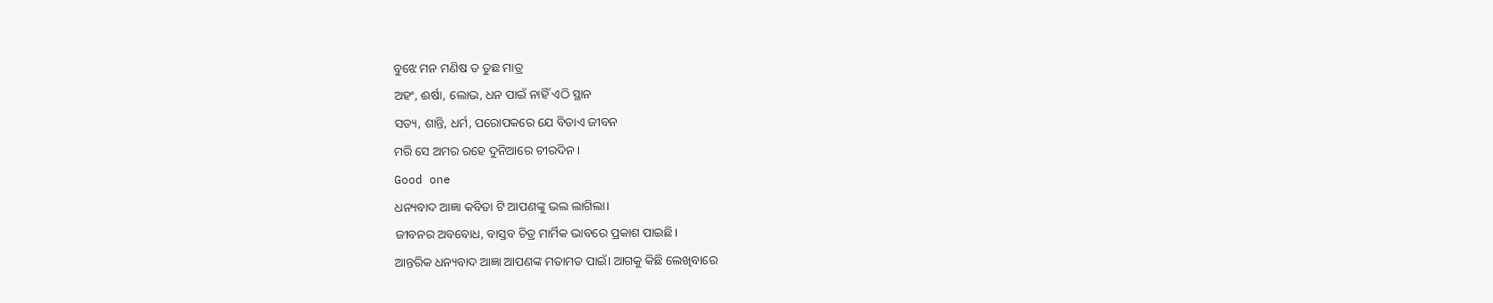ବୁଝେ ମନ ମଣିଷ ତ ତୁଛ ମାତ୍ର
ଅହଂ, ଈର୍ଷା, ଲୋଭ, ଧନ ପାଇଁ ନାହିଁ ଏଠି ସ୍ଥାନ
ସତ୍ୟ, ଶାନ୍ତି, ଧର୍ମ, ପରୋପକରେ ଯେ ବିତାଏ ଜୀବନ
ମରି ସେ ଅମର ରହେ ଦୁନିଆରେ ଚୀରଦିନ ।
Good one
ଧନ୍ୟବାଦ ଆଜ୍ଞା କବିତା ଟି ଆପଣଙ୍କୁ ଭଲ ଲାଗିଲା।
ଜୀବନର ଅବବୋଧ, ବାସ୍ତବ ଚିତ୍ର ମାର୍ମିକ ଭାବରେ ପ୍ରକାଶ ପାଇଛି।
ଆନ୍ତରିକ ଧନ୍ୟବାଦ ଆଜ୍ଞା ଆପଣଙ୍କ ମତାମତ ପାଇଁ। ଆଗକୁ କିଛି ଲେଖିବାରେ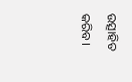ଉତ୍ସାହିତ କରିବ।